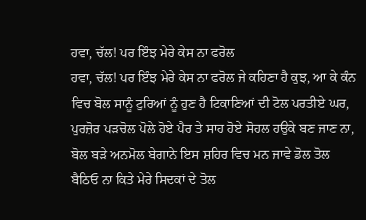ਹਵਾ, ਚੱਲ! ਪਰ ਇੰਝ ਮੇਰੇ ਕੇਸ ਨਾ ਫਰੋਲ
ਹਵਾ, ਚੱਲ! ਪਰ ਇੰਝ ਮੇਰੇ ਕੇਸ ਨਾ ਫਰੋਲ ਜੇ ਕਹਿਣਾ ਹੈ ਕੁਝ, ਆ ਕੇ ਕੰਨ ਵਿਚ ਬੋਲ ਸਾਨੂੰ ਟੁਰਿਆਂ ਨੂੰ ਹੁਣ ਹੈ ਟਿਕਾਣਿਆਂ ਦੀ ਟੋਲ ਪਰਤੀਏ ਘਰ, ਪੁਰਜ਼ੋਰ ਪੜਚੋਲ ਪੋਲੇ ਹੋਏ ਪੈਰ ਤੇ ਸਾਹ ਹੋਏ ਸੋਹਲ ਹਉਕੇ ਬਣ ਜਾਣ ਨਾ, ਬੋਲ ਬੜੇ ਅਨਮੋਲ ਬੇਗਾਨੇ ਇਸ ਸ਼ਹਿਰ ਵਿਚ ਮਨ ਜਾਵੇ ਡੋਲ ਤੋਲ ਬੈਠਿਓ ਨਾ ਕਿਤੇ ਮੇਰੇ ਸਿਦਕਾਂ ਦੇ ਤੋਲ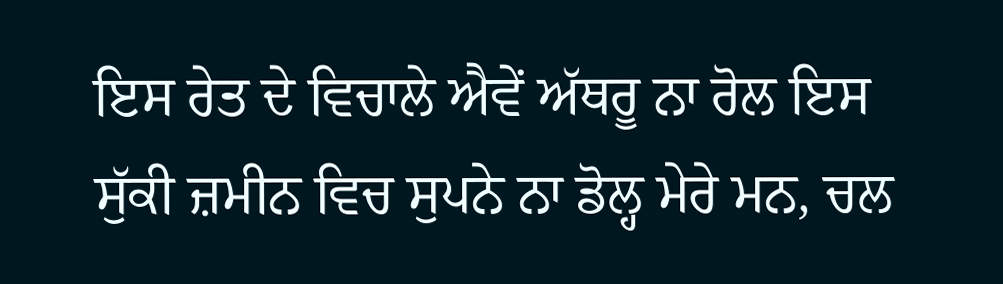ਇਸ ਰੇਤ ਦੇ ਵਿਚਾਲੇ ਐਵੇਂ ਅੱਥਰੂ ਨਾ ਰੋਲ ਇਸ ਸੁੱਕੀ ਜ਼ਮੀਨ ਵਿਚ ਸੁਪਨੇ ਨਾ ਡੋਲ੍ਹ ਮੇਰੇ ਮਨ, ਚਲ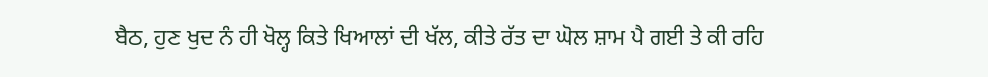ਬੈਠ, ਹੁਣ ਖੁਦ ਨੰ ਹੀ ਖੋਲ੍ਹ ਕਿਤੇ ਖਿਆਲਾਂ ਦੀ ਖੱਲ, ਕੀਤੇ ਰੱਤ ਦਾ ਘੋਲ ਸ਼ਾਮ ਪੈ ਗਈ ਤੇ ਕੀ ਰਹਿ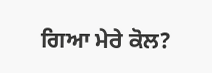ਗਿਆ ਮੇਰੇ ਕੋਲ?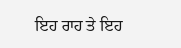ਇਹ ਰਾਹ ਤੇ ਇਹ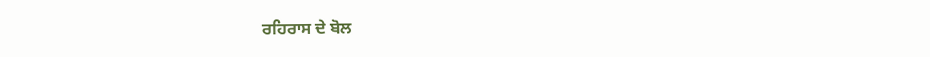ਰਹਿਰਾਸ ਦੇ ਬੋਲ